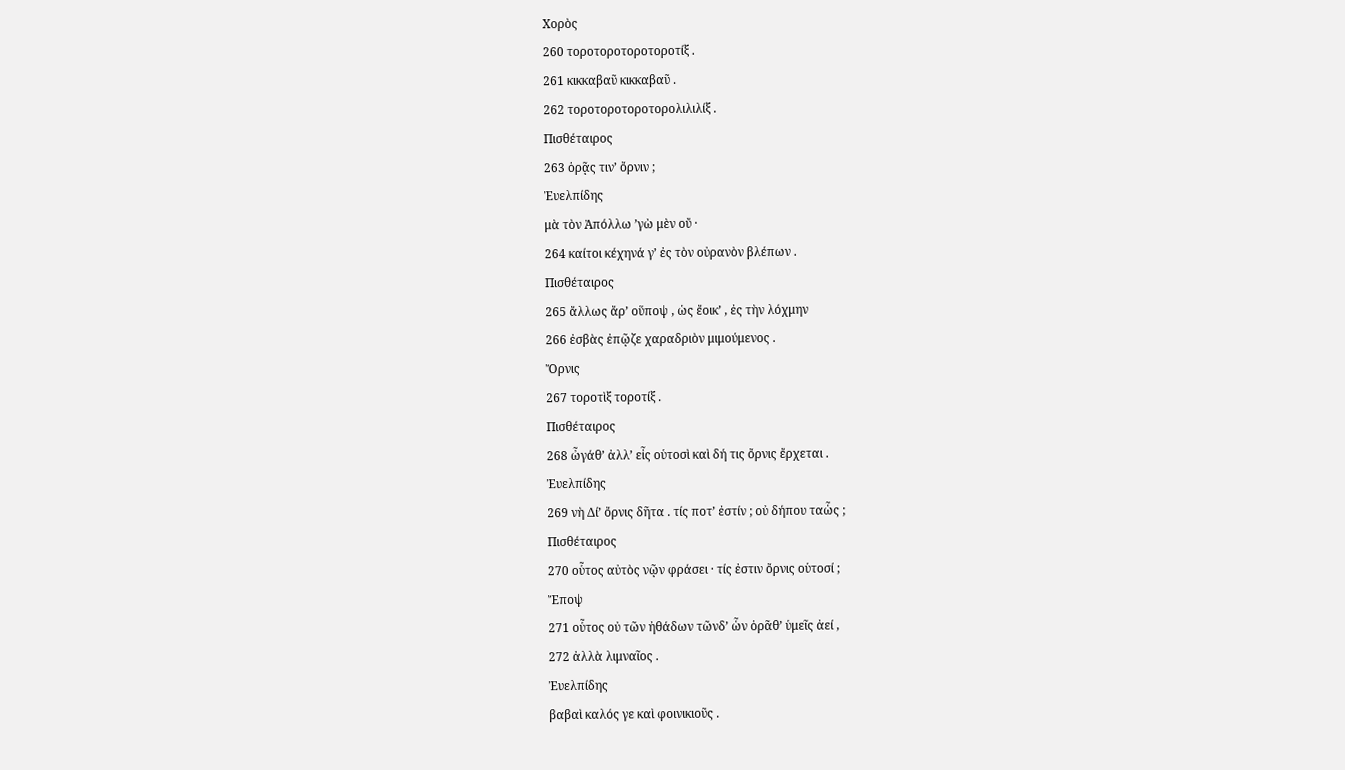Χορὸς
260 τοροτοροτοροτοροτίξ .
261 κικκαβαῦ κικκαβαῦ .
262 τοροτοροτοροτορολιλιλίξ .
Πισθέταιρος
263 ὁρᾷς τιν’ ὄρνιν ;
Ἐυελπίδης
μὰ τὸν Ἀπόλλω ’γὼ μὲν οὔ ·
264 καίτοι κέχηνά γ’ ἐς τὸν οὐρανὸν βλέπων .
Πισθέταιρος
265 ἄλλως ἄρ’ οὕποψ , ὡς ἔοικ’ , ἐς τὴν λόχμην
266 ἐσβὰς ἐπῷζε χαραδριὸν μιμούμενος .
Ὄρνις
267 τοροτὶξ τοροτίξ .
Πισθέταιρος
268 ὦγάθ’ ἀλλ’ εἶς οὑτοσὶ καὶ δή τις ὄρνις ἔρχεται .
Ἐυελπίδης
269 νὴ Δί’ ὄρνις δῆτα . τίς ποτ’ ἐστίν ; οὐ δήπου ταὧς ;
Πισθέταιρος
270 οὗτος αὐτὸς νῷν φράσει · τίς ἐστιν ὄρνις οὑτοσί ;
Ἔποψ
271 οὗτος οὐ τῶν ἠθάδων τῶνδ’ ὧν ὁρᾶθ’ ὑμεῖς ἀεί ,
272 ἀλλὰ λιμναῖος .
Ἐυελπίδης
βαβαὶ καλός γε καὶ φοινικιοῦς .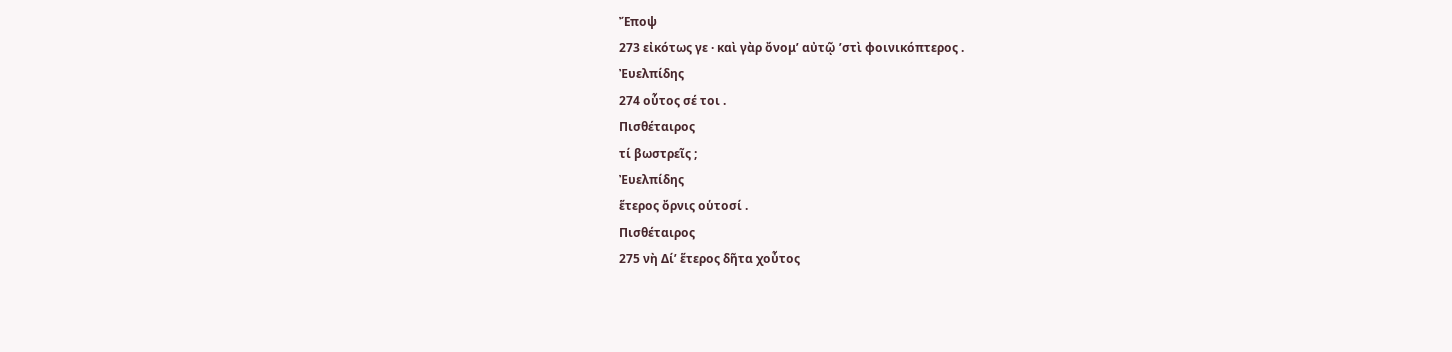Ἔποψ
273 εἰκότως γε · καὶ γὰρ ὄνομ’ αὐτῷ ’στὶ φοινικόπτερος .
Ἐυελπίδης
274 οὗτος σέ τοι .
Πισθέταιρος
τί βωστρεῖς ;
Ἐυελπίδης
ἕτερος ὄρνις οὑτοσί .
Πισθέταιρος
275 νὴ Δί’ ἕτερος δῆτα χοὖτος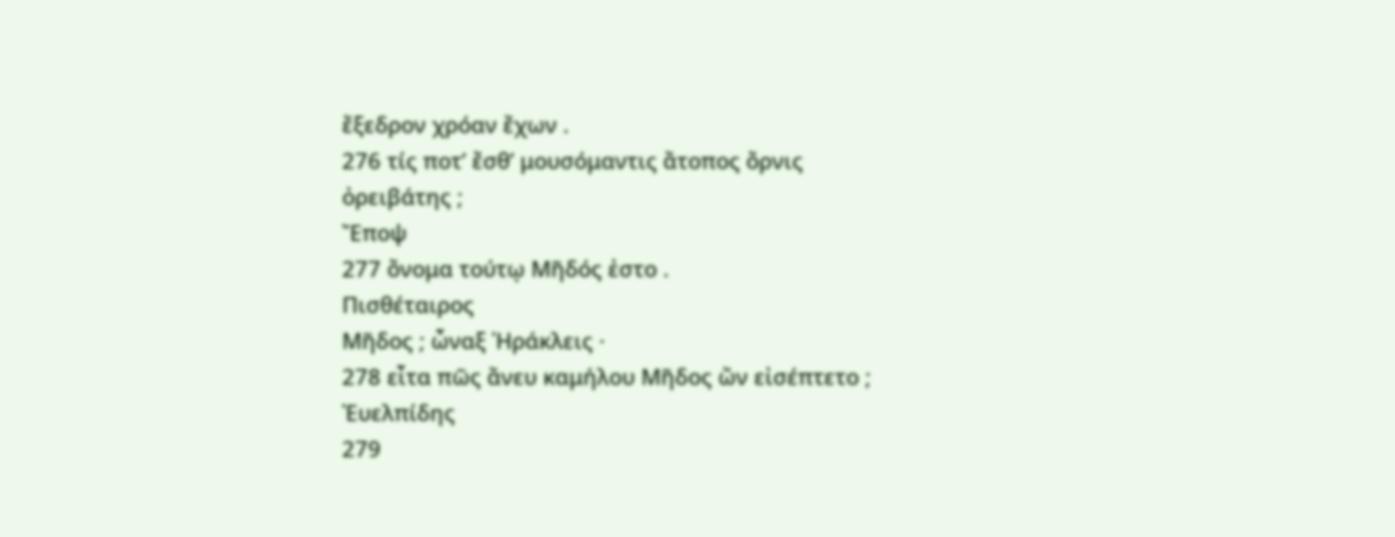ἔξεδρον χρόαν ἔχων .
276 τίς ποτ’ ἔσθ’ μουσόμαντις ἄτοπος ὄρνις ὀρειβάτης ;
Ἔποψ
277 ὄνομα τούτῳ Μῆδός ἐστο .
Πισθέταιρος
Μῆδος ; ὦναξ Ἡράκλεις ·
278 εἶτα πῶς ἄνευ καμήλου Μῆδος ὤν εἰσέπτετο ;
Ἐυελπίδης
279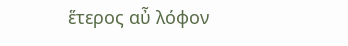ἕτερος αὖ λόφον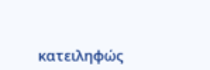κατειληφώς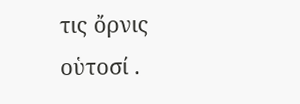τις ὄρνις οὑτοσί .